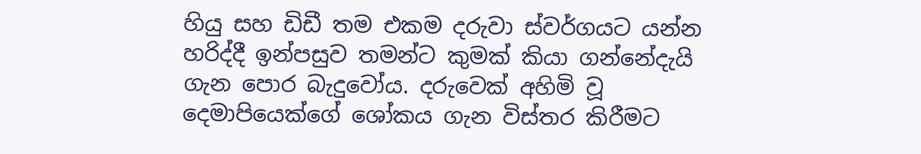හියු සහ ඩිඩී තම එකම දරුවා ස්වර්ගයට යන්න හරිද්දී ඉන්පසුව තමන්ට කුමක් කියා ගන්නේදැයි ගැන පොර බැදුවෝය. දරුවෙක් අහිමි වූ දෙමාපියෙක්ගේ ශෝකය ගැන විස්තර කිරීමට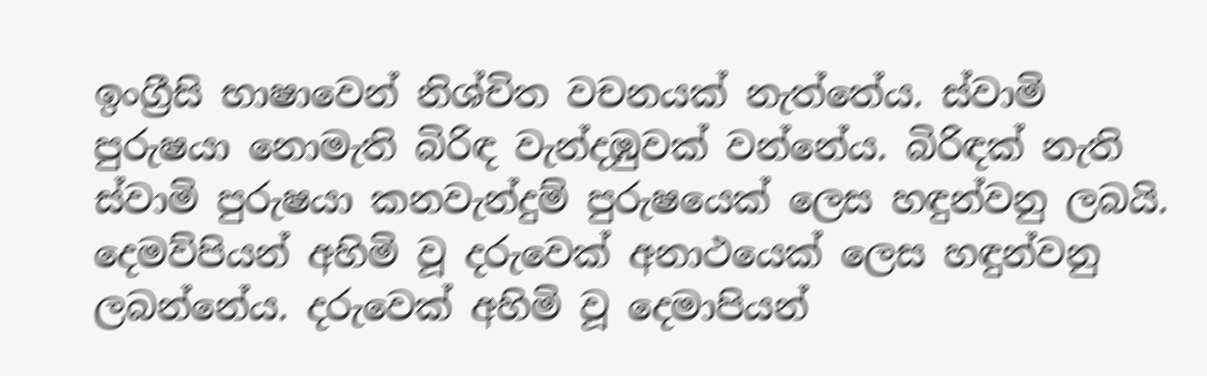ඉංග්‍රීසි භාෂාවෙන් නිශ්චිත වචනයක් නැත්තේය. ස්වාමි පුරුෂයා නොමැති බිරිඳ වැන්දඹුවක් වන්නේය. බිරිඳක් නැති ස්වාමි පුරුෂයා කනවැන්දුම් පුරුෂයෙක් ලෙස හඳුන්වනු ලබයි. දෙමව්පියන් අහිමි වූ දරුවෙක් අනාථයෙක් ලෙස හඳුන්වනු ලබන්නේය. දරුවෙක් අහිමි වූ දෙමාපියන්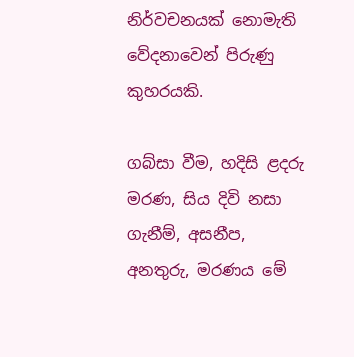නිර්වචනයක් නොමැති වේදනාවෙන් පිරුණු කුහරයකි.

ගබ්සා වීම, හදිසි ළදරු මරණ, සිය දිවි නසා ගැනීම්, අසනීප, අනතුරු, මරණය මේ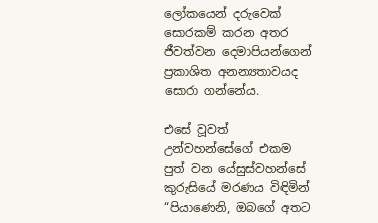ලෝකයෙන් දරුවෙක් සොරකම් කරන අතර ජීවත්වන දෙමාපියන්ගෙන් ප්‍රකාශිත අනන්‍යතාවයද සොරා ගන්නේය.

එසේ වූවත් උන්වහන්සේගේ එකම පුත් වන යේසුස්වහන්සේ කුරුසියේ මරණය විඳිමින් “පියාණෙනි, ඔබගේ අතට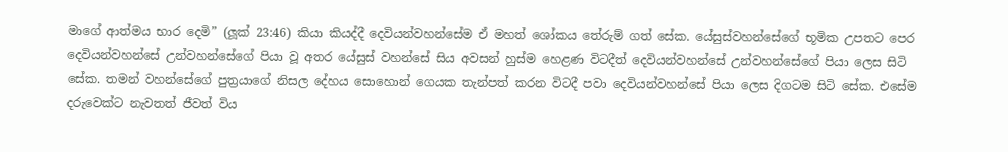මාගේ ආත්මය භාර දෙමි” (ලූක් 23:46) කියා කියද්දී දෙවියන්වහන්සේම ඒ මහත් ශෝකය තේරුම් ගත් සේක. යේසුස්වහන්සේගේ භූමික උපතට පෙර දෙවියන්වහන්සේ උන්වහන්සේගේ පියා වූ අතර යේසුස් වහන්සේ සිය අවසන් හුස්ම හෙළණ විටදීත් දෙවියන්වහන්සේ උන්වහන්සේගේ පියා ලෙස සිටි සේක. තමන් වහන්සේගේ පුත්‍රයාගේ නිසල දේහය සොහොන් ගෙයක තැන්පත් කරන විටදී පවා දෙවියන්වහන්සේ පියා ලෙස දිගටම සිටි සේක. එසේම දරුවෙක්ට නැවතත් ජීවත් විය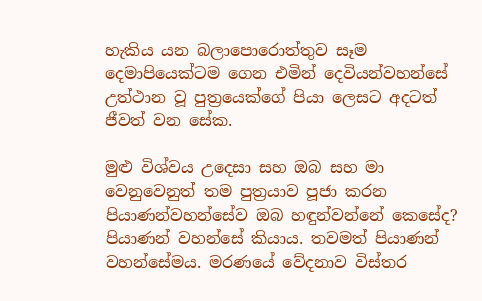හැකිය යන බලාපොරොත්තුව සෑම දෙමාපියෙක්ටම ගෙන එමින් දෙවියන්වහන්සේ උත්ථාන වූ පුත්‍රයෙක්ගේ පියා ලෙසට අදටත් ජීවත් වන සේක.

මුළු විශ්වය උදෙසා සහ ඔබ සහ මා වෙනුවෙනුත් තම පුත්‍රයාව පූජා කරන පියාණන්වහන්සේව ඔබ හඳුන්වන්නේ කෙසේද? පියාණන් වහන්සේ කියාය. තවමත් පියාණන් වහන්සේමය. මරණයේ වේදනාව විස්තර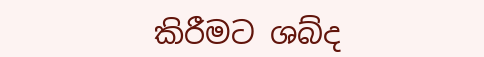කිරීමට ශබ්ද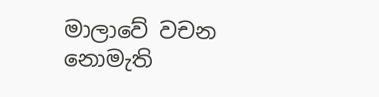මාලාවේ වචන නොමැති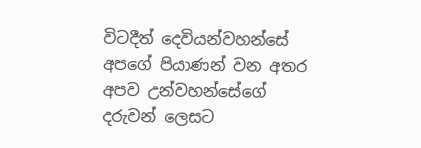විටදීත් දෙවියන්වහන්සේ අපගේ පියාණන් වන අතර අපව උන්වහන්සේගේ දරුවන් ලෙසට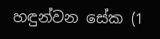හඳුන්වන සේක (1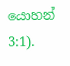යොහන් 3:1).